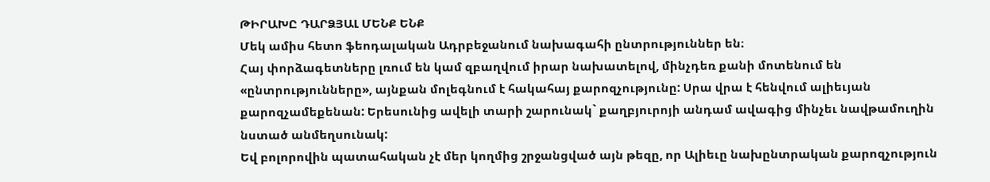ԹԻՐԱԽԸ ԴԱՐՁՅԱԼ ՄԵՆՔ ԵՆՔ
Մեկ ամիս հետո ֆեոդալական Ադրբեջանում նախագահի ընտրություններ են։
Հայ փորձագետները լռում են կամ զբաղվում իրար նախատելով, մինչդեռ քանի մոտենում են «ընտրությունները», այնքան մոլեգնում է հակահայ քարոզչությունը: Սրա վրա է հենվում ալիեւյան քարոզչամեքենան: Երեսունից ավելի տարի շարունակ` քաղբյուրոյի անդամ ավագից մինչեւ նավթամուղին նստած անմեղսունակ:
Եվ բոլորովին պատահական չէ մեր կողմից շրջանցված այն թեզը, որ Ալիեւը նախընտրական քարոզչություն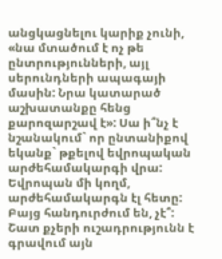անցկացնելու կարիք չունի, «նա մտածում է ոչ թե ընտրությունների, այլ սերունդների ապագայի մասին: Նրա կատարած աշխատանքը հենց քարոզարշավ է»: Սա ի՞նչ է նշանակում` որ ընտանիքով եկանք` թքելով եվրոպական արժեհամակարգի վրա: Եվրոպան մի կողմ, արժեհամակարգն էլ հետը: Բայց հանդուրժում են, չէ՞:
Շատ քչերի ուշադրությունն է գրավում այն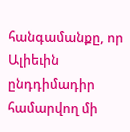հանգամանքը, որ Ալիեւին ընդդիմադիր համարվող մի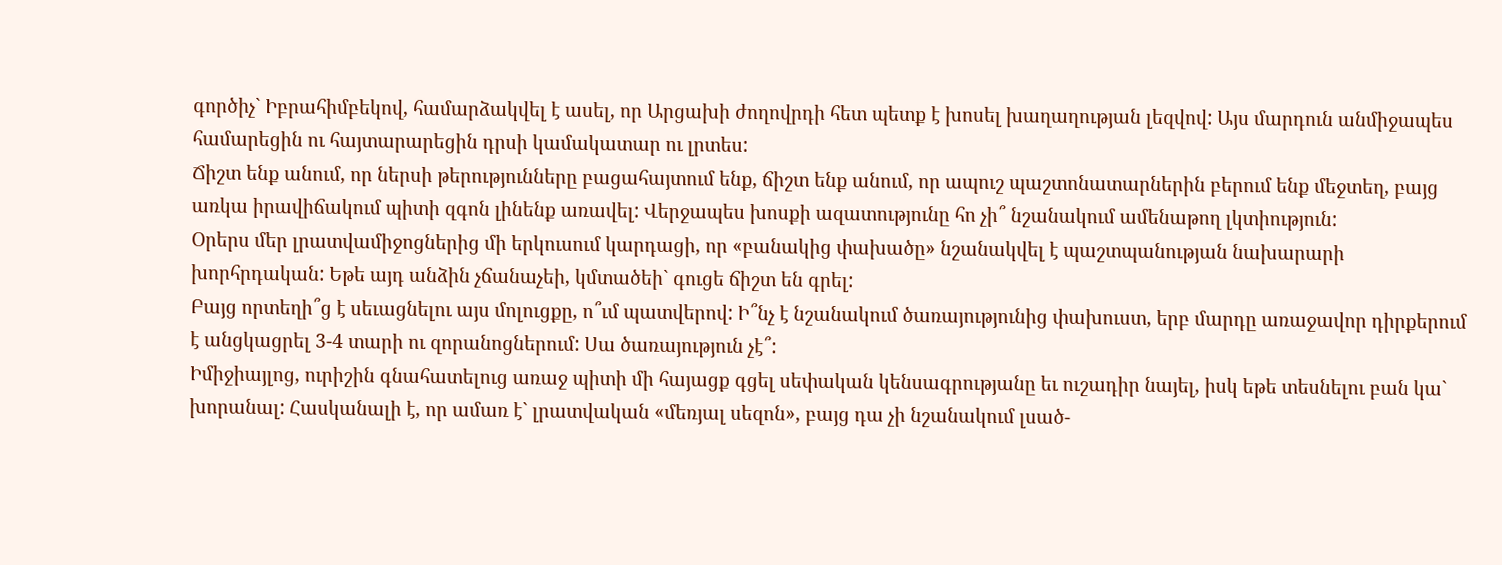գործիչ` Իբրահիմբեկով, համարձակվել է ասել, որ Արցախի ժողովրդի հետ պետք է խոսել խաղաղության լեզվով: Այս մարդուն անմիջապես համարեցին ու հայտարարեցին դրսի կամակատար ու լրտես:
Ճիշտ ենք անում, որ ներսի թերությունները բացահայտում ենք, ճիշտ ենք անում, որ ապուշ պաշտոնատարներին բերում ենք մեջտեղ, բայց առկա իրավիճակում պիտի զգոն լինենք առավել: Վերջապես խոսքի ազատությունը հո չի՞ նշանակում ամենաթող լկտիություն:
Օրերս մեր լրատվամիջոցներից մի երկուսում կարդացի, որ «բանակից փախածը» նշանակվել է պաշտպանության նախարարի խորհրդական: Եթե այդ անձին չճանաչեի, կմտածեի` գուցե ճիշտ են գրել:
Բայց որտեղի՞ց է սեւացնելու այս մոլուցքը, ո՞ւմ պատվերով: Ի՞նչ է նշանակում ծառայությունից փախուստ, երբ մարդը առաջավոր դիրքերում է անցկացրել 3-4 տարի ու զորանոցներում: Սա ծառայություն չէ՞:
Իմիջիայլոց, ուրիշին գնահատելուց առաջ պիտի մի հայացք գցել սեփական կենսագրությանը եւ ուշադիր նայել, իսկ եթե տեսնելու բան կա` խորանալ: Հասկանալի է, որ ամառ է` լրատվական «մեռյալ սեզոն», բայց դա չի նշանակում լսած-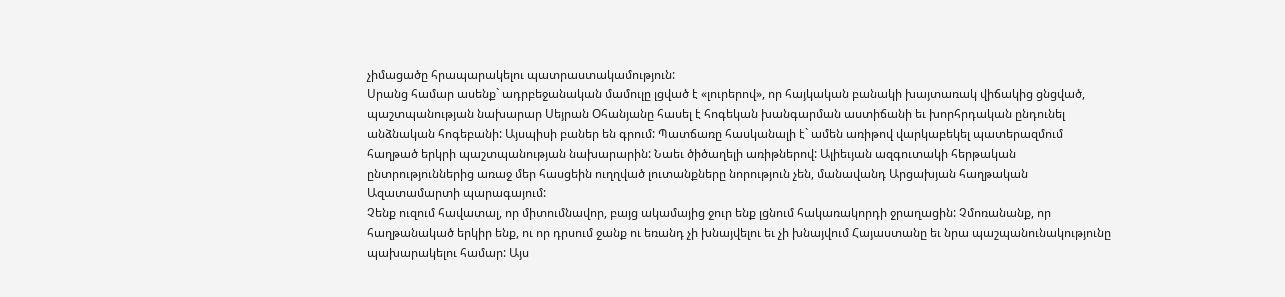չիմացածը հրապարակելու պատրաստակամություն:
Սրանց համար ասենք` ադրբեջանական մամուլը լցված է «լուրերով», որ հայկական բանակի խայտառակ վիճակից ցնցված, պաշտպանության նախարար Սեյրան Օհանյանը հասել է հոգեկան խանգարման աստիճանի եւ խորհրդական ընդունել անձնական հոգեբանի: Այսպիսի բաներ են գրում: Պատճառը հասկանալի է` ամեն առիթով վարկաբեկել պատերազմում հաղթած երկրի պաշտպանության նախարարին: Նաեւ ծիծաղելի առիթներով: Ալիեւյան ազգուտակի հերթական ընտրություններից առաջ մեր հասցեին ուղղված լուտանքները նորություն չեն, մանավանդ Արցախյան հաղթական Ազատամարտի պարագայում:
Չենք ուզում հավատալ, որ միտումնավոր, բայց ակամայից ջուր ենք լցնում հակառակորդի ջրաղացին: Չմոռանանք, որ հաղթանակած երկիր ենք, ու որ դրսում ջանք ու եռանդ չի խնայվելու եւ չի խնայվում Հայաստանը եւ նրա պաշպանունակությունը պախարակելու համար: Այս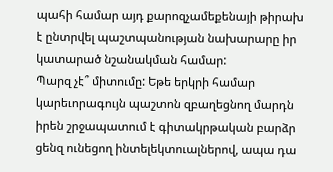պահի համար այդ քարոզչամեքենայի թիրախ է ընտրվել պաշտպանության նախարարը իր կատարած նշանակման համար:
Պարզ չէ՞ միտումը: Եթե երկրի համար կարեւորագույն պաշտոն զբաղեցնող մարդն իրեն շրջապատում է գիտակրթական բարձր ցենզ ունեցող ինտելեկտուալներով, ապա դա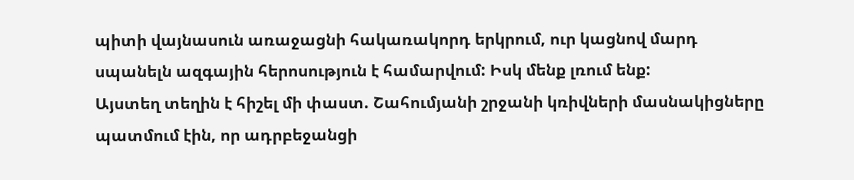պիտի վայնասուն առաջացնի հակառակորդ երկրում, ուր կացնով մարդ սպանելն ազգային հերոսություն է համարվում: Իսկ մենք լռում ենք:
Այստեղ տեղին է հիշել մի փաստ. Շահումյանի շրջանի կռիվների մասնակիցները պատմում էին, որ ադրբեջանցի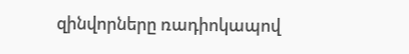զինվորները ռադիոկապով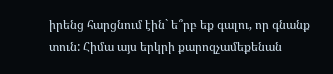իրենց հարցնում էին` ե՞րբ եք գալու, որ գնանք տուն: Հիմա այս երկրի քարոզչամեքենան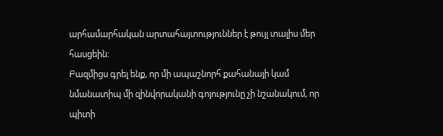արհամարհական արտահայտություններ է թույլ տալիս մեր հասցեին:
Բազմիցս գրել ենք, որ մի ապաշնորհ քահանայի կամ նմանատիպ մի զինվորականի գոյությունը չի նշանակում, որ պիտի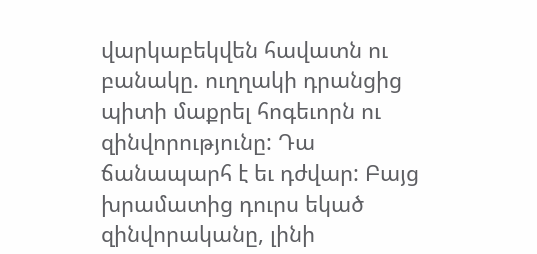վարկաբեկվեն հավատն ու բանակը. ուղղակի դրանցից պիտի մաքրել հոգեւորն ու զինվորությունը: Դա ճանապարհ է եւ դժվար: Բայց խրամատից դուրս եկած զինվորականը, լինի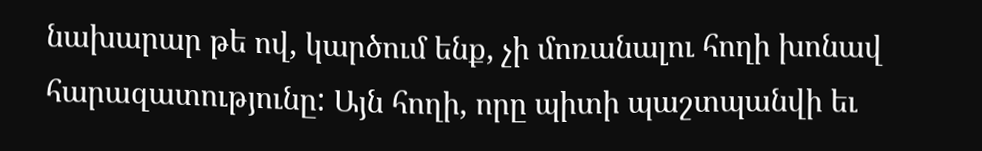նախարար թե ով, կարծում ենք, չի մոռանալու հողի խոնավ հարազատությունը: Այն հողի, որը պիտի պաշտպանվի եւ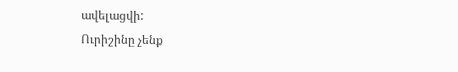ավելացվի:
Ուրիշինը չենք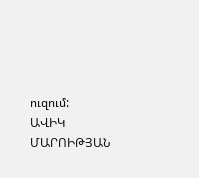ուզում:
ԱՎԻԿ ՄԱՐՈԻԹՅԱՆ